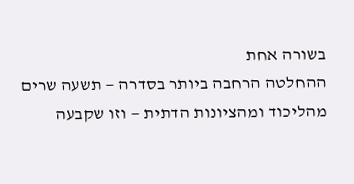בשורה אחת
ההחלטה הרחבה ביותר בסדרה — תשעה שרים מהליכוד ומהציונות הדתית — וזו שקבעה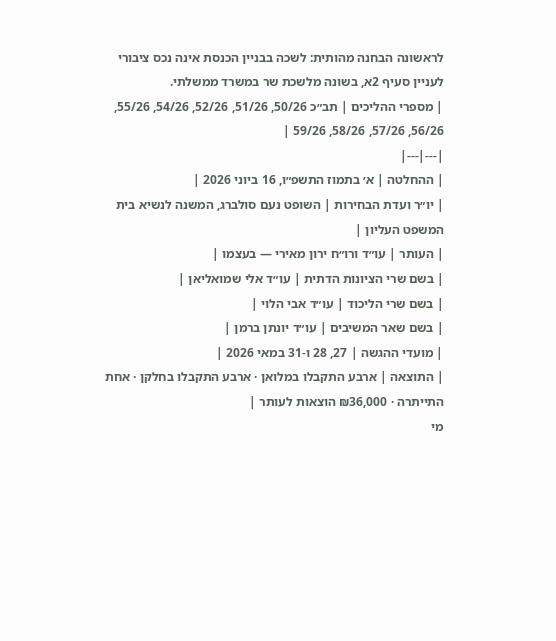לראשונה הבחנה מהותית: לשכה בבניין הכנסת אינה נכס ציבורי לעניין סעיף 2א, בשונה מלשכת שר במשרד ממשלתי.
| מספרי ההליכים | תב״כ 50/26, 51/26, 52/26, 54/26, 55/26, 56/26, 57/26, 58/26, 59/26 |
|---|---|
| ההחלטה | א׳ בתמוז התשפ״ו, 16 ביוני 2026 |
| יו״ר ועדת הבחירות | השופט נעם סולברג, המשנה לנשיא בית המשפט העליון |
| העותר | עו״ד ורו״ח ירון מאירי — בעצמו |
| בשם שרי הציונות הדתית | עו״ד אלי שמואליאן |
| בשם שרי הליכוד | עו״ד אבי הלוי |
| בשם שאר המשיבים | עו״ד יונתן ברמן |
| מועדי ההגשה | 27, 28 ו-31 במאי 2026 |
| התוצאה | ארבע התקבלו במלואן · ארבע התקבלו בחלקן · אחת התייתרה · ₪36,000 הוצאות לעותר |
מי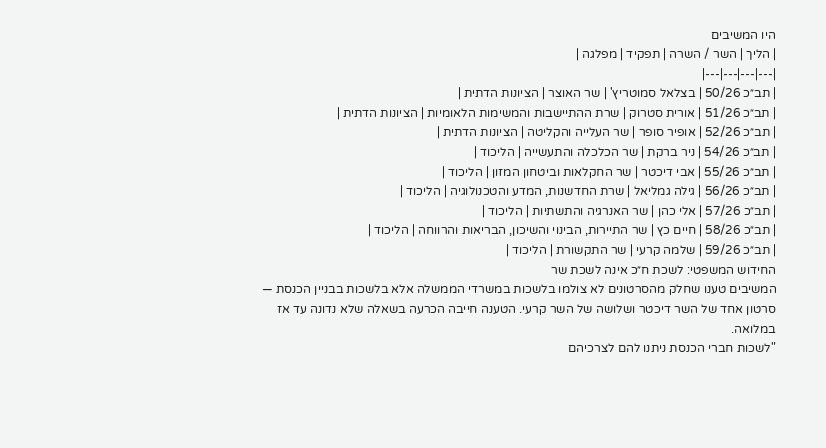היו המשיבים
| הליך | השר / השרה | תפקיד | מפלגה |
|---|---|---|---|
| תב״כ 50/26 | בצלאל סמוטריץ' | שר האוצר | הציונות הדתית |
| תב״כ 51/26 | אורית סטרוק | שרת ההתיישבות והמשימות הלאומיות | הציונות הדתית |
| תב״כ 52/26 | אופיר סופר | שר העלייה והקליטה | הציונות הדתית |
| תב״כ 54/26 | ניר ברקת | שר הכלכלה והתעשייה | הליכוד |
| תב״כ 55/26 | אבי דיכטר | שר החקלאות וביטחון המזון | הליכוד |
| תב״כ 56/26 | גילה גמליאל | שרת החדשנות, המדע והטכנולוגיה | הליכוד |
| תב״כ 57/26 | אלי כהן | שר האנרגיה והתשתיות | הליכוד |
| תב״כ 58/26 | חיים כץ | שר התיירות, הבינוי והשיכון, הבריאות והרווחה | הליכוד |
| תב״כ 59/26 | שלמה קרעי | שר התקשורת | הליכוד |
החידוש המשפטי: לשכת ח״כ אינה לשכת שר
המשיבים טענו שחלק מהסרטונים לא צולמו בלשכות במשרדי הממשלה אלא בלשכות בבניין הכנסת — סרטון אחד של השר דיכטר ושלושה של השר קרעי. הטענה חייבה הכרעה בשאלה שלא נדונה עד אז במלואה.
"לשכות חברי הכנסת ניתנו להם לצרכיהם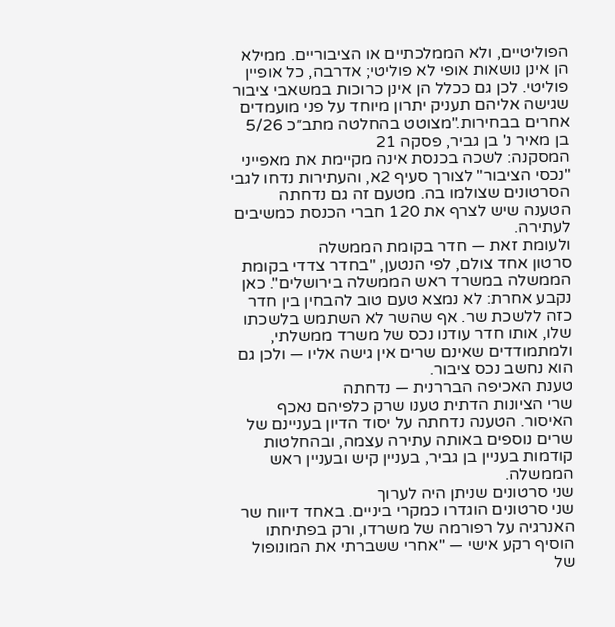הפוליטיים, ולא הממלכתיים או הציבוריים. ממילא הן אינן נושאות אופי לא פוליטי; אדרבה, כל אופיין פוליטי. לכן גם ככלל הן אינן כרוכות במשאבי ציבור שגישה אליהם תעניק יתרון מיוחד על פני מועמדים אחרים בבחירות."מצוטט בהחלטה מתב״כ 5/26 בן מאיר נ' בן גביר, פסקה 21
המסקנה: לשכה בכנסת אינה מקיימת את מאפייני "נכסי הציבור" לצורך סעיף 2א, והעתירות נדחו לגבי הסרטונים שצולמו בה. מטעם זה גם נדחתה הטענה שיש לצרף את 120 חברי הכנסת כמשיבים לעתירה.
ולעומת זאת — חדר בקומת הממשלה
סרטון אחד צולם, לפי הנטען, "בחדר צדדי בקומת הממשלה במשרד ראש הממשלה בירושלים". כאן נקבע אחרת: לא נמצא טעם טוב להבחין בין חדר כזה ללשכת שר. אף שהשר לא השתמש בלשכתו שלו, אותו חדר עודנו נכס של משרד ממשלתי, ולמתמודדים שאינם שרים אין גישה אליו — ולכן גם הוא נחשב נכס ציבור.
טענת האכיפה הבררנית — נדחתה
שרי הציונות הדתית טענו שרק כלפיהם נאכף האיסור. הטענה נדחתה על יסוד הדיון בעניינם של שרים נוספים באותה עתירה עצמה, ובהחלטות קודמות בעניין בן גביר, בעניין קיש ובעניין ראש הממשלה.
שני סרטונים שניתן היה לערוך
שני סרטונים הוגדרו כמקרי ביניים. באחד דיווח שר האנרגיה על רפורמה של משרדו, ורק בפתיחתו הוסיף רקע אישי — "אחרי ששברתי את המונופול של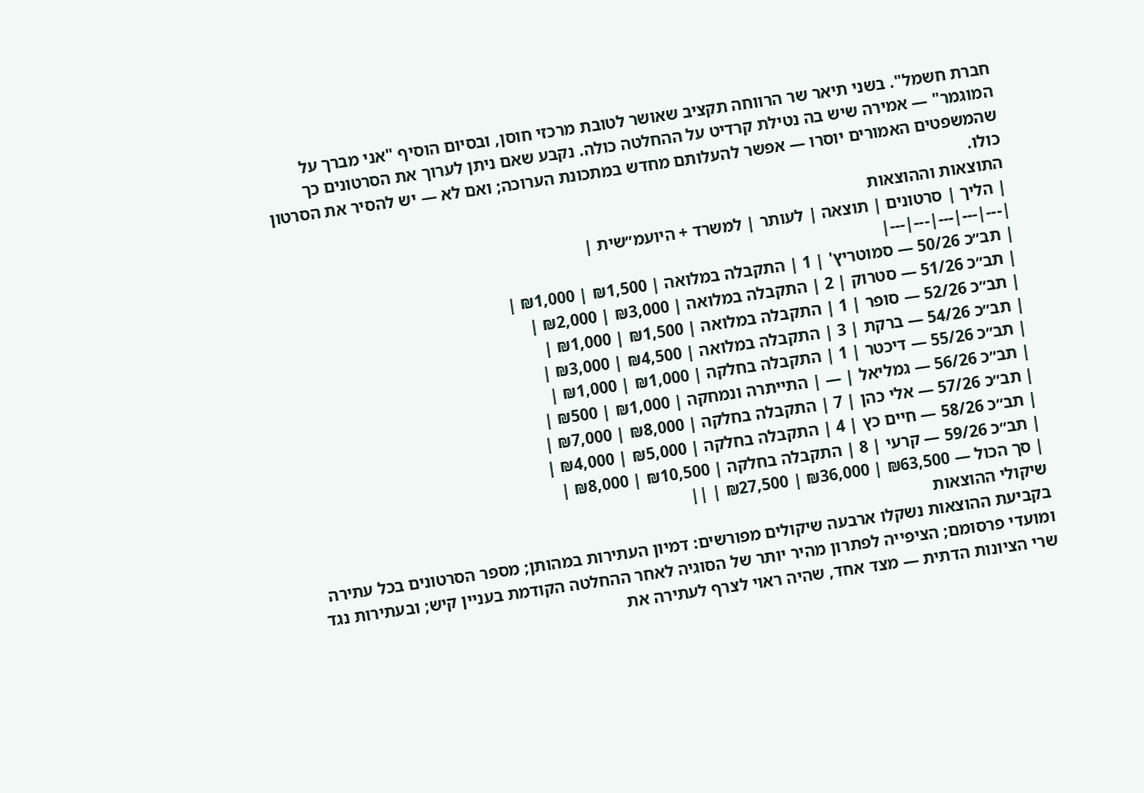חברת חשמל". בשני תיאר שר הרווחה תקציב שאושר לטובת מרכזי חוסן, ובסיום הוסיף "אני מברך על המוגמר" — אמירה שיש בה נטילת קרדיט על ההחלטה כולה. נקבע שאם ניתן לערוך את הסרטונים כך שהמשפטים האמורים יוסרו — אפשר להעלותם מחדש במתכונת הערוכה; ואם לא — יש להסיר את הסרטון כולו.
התוצאות וההוצאות
| הליך | סרטונים | תוצאה | לעותר | למשרד + היועמ״שית |
|---|---|---|---|---|
| תב״כ 50/26 — סמוטריץ' | 1 | התקבלה במלואה | ₪1,500 | ₪1,000 |
| תב״כ 51/26 — סטרוק | 2 | התקבלה במלואה | ₪3,000 | ₪2,000 |
| תב״כ 52/26 — סופר | 1 | התקבלה במלואה | ₪1,500 | ₪1,000 |
| תב״כ 54/26 — ברקת | 3 | התקבלה במלואה | ₪4,500 | ₪3,000 |
| תב״כ 55/26 — דיכטר | 1 | התקבלה בחלקה | ₪1,000 | ₪1,000 |
| תב״כ 56/26 — גמליאל | — | התייתרה ונמחקה | ₪1,000 | ₪500 |
| תב״כ 57/26 — אלי כהן | 7 | התקבלה בחלקה | ₪8,000 | ₪7,000 |
| תב״כ 58/26 — חיים כץ | 4 | התקבלה בחלקה | ₪5,000 | ₪4,000 |
| תב״כ 59/26 — קרעי | 8 | התקבלה בחלקה | ₪10,500 | ₪8,000 |
| סך הכול — ₪63,500 | ₪36,000 | ₪27,500 | ||
שיקולי ההוצאות
בקביעת ההוצאות נשקלו ארבעה שיקולים מפורשים: דמיון העתירות במהותן; מספר הסרטונים בכל עתירה ומועדי פרסומם; הציפייה לפתרון מהיר יותר של הסוגיה לאחר ההחלטה הקודמת בעניין קיש; ובעתירות נגד שרי הציונות הדתית — מצד אחד, שהיה ראוי לצרף לעתירה את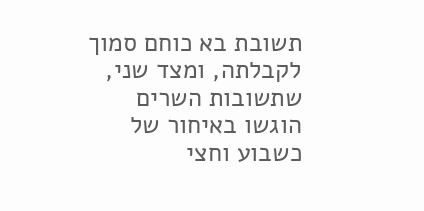תשובת בא כוחם סמוך לקבלתה, ומצד שני, שתשובות השרים הוגשו באיחור של כשבוע וחצי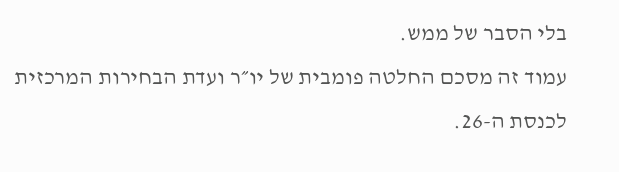בלי הסבר של ממש.
עמוד זה מסכם החלטה פומבית של יו״ר ועדת הבחירות המרכזית לכנסת ה-26.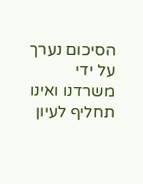הסיכום נערך על ידי משרדנו ואינו תחליף לעיון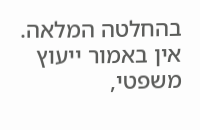בהחלטה המלאה. אין באמור ייעוץ משפטי,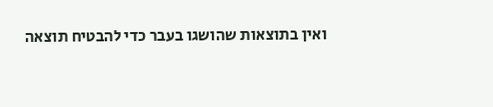ואין בתוצאות שהושגו בעבר כדי להבטיח תוצאה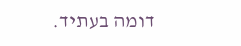דומה בעתיד.